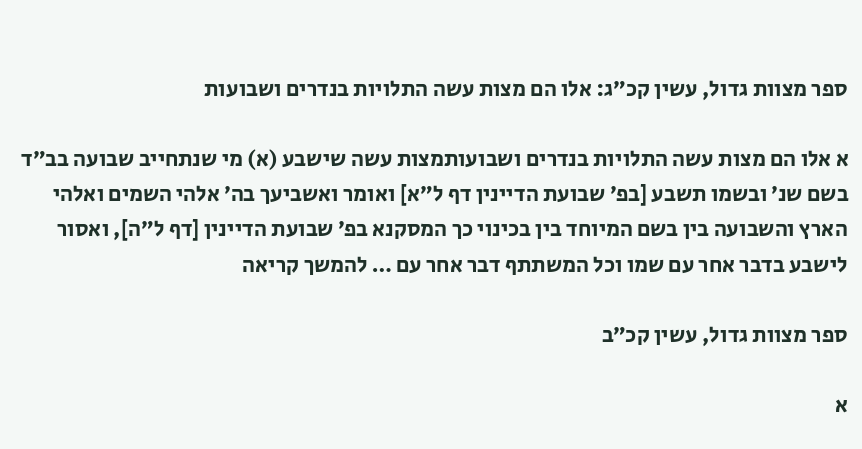ספר מצוות גדול, עשין קכ״ג: אלו הם מצות עשה התלויות בנדרים ושבועות

א אלו הם מצות עשה התלויות בנדרים ושבועותמצות עשה שישבע (א) מי שנתחייב שבועה בב״ד בשם שנ׳ ובשמו תשבע [בפ׳ שבועת הדיינין דף ל״א] ואומר ואשביעך בה׳ אלהי השמים ואלהי הארץ והשבועה בין בשם המיוחד בין בכינוי כך המסקנא בפ׳ שבועת הדיינין [דף ל״ה], ואסור לישבע בדבר אחר עם שמו וכל המשתתף דבר אחר עם … להמשך קריאה

ספר מצוות גדול, עשין קכ״ב

א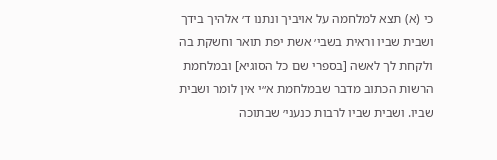כי (א) תצא למלחמה על אויביך ונתנו ד׳ אלהיך בידך ושבית שביו וראית בשבי׳ אשת יפת תואר וחשקת בה ולקחת לך לאשה [בספרי שם כל הסוגיא] ובמלחמת הרשות הכתוב מדבר שבמלחמת א״י אין לומר ושבית שביו. ושבית שביו לרבות כנעני׳ שבתוכה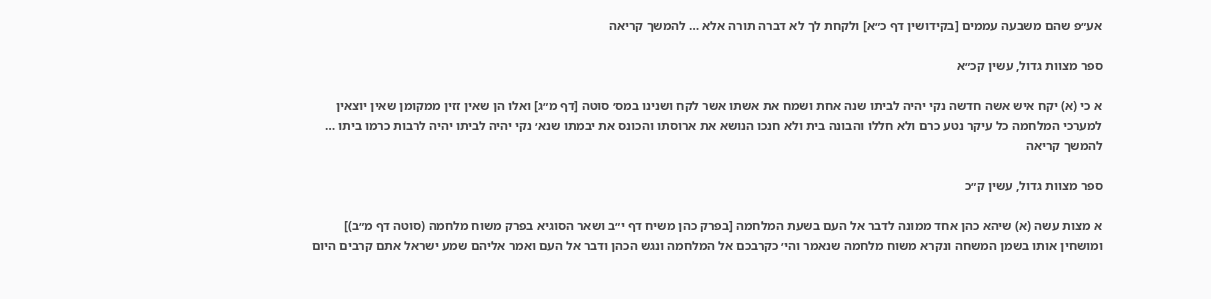אע״פ שהם משבעה עממים [בקידושין דף כ״א] ולקחת לך לא דברה תורה אלא … להמשך קריאה

ספר מצוות גדול, עשין קכ״א

א כי (א) יקח איש אשה חדשה נקי יהיה לביתו שנה אחת ושמח את אשתו אשר לקח ושנינו במס׳ סוטה [דף מ״ג] ואלו הן שאין זזין ממקומן שאין יוצאין למערכי המלחמה כל עיקר נטע כרם ולא חללו והבונה בית ולא חנכו הנושא את ארוסתו והכונס את יבמתו שנא׳ נקי יהיה לביתו יהיה לרבות כרמו ביתו … להמשך קריאה

ספר מצוות גדול, עשין ק״כ

א מצות עשה (א) שיהא כהן אחד ממונה לדבר אל העם בשעת המלחמה [בפרק כהן משיח דף י״ב ושאר הסוגיא בפרק משוח מלחמה (סוטה דף מ״ב)] ומושחין אותו בשמן המשחה ונקרא משוח מלחמה שנאמר והי׳ כקרבכם אל המלחמה ונגש הכהן ודבר אל העם ואמר אליהם שמע ישראל אתם קרבים היום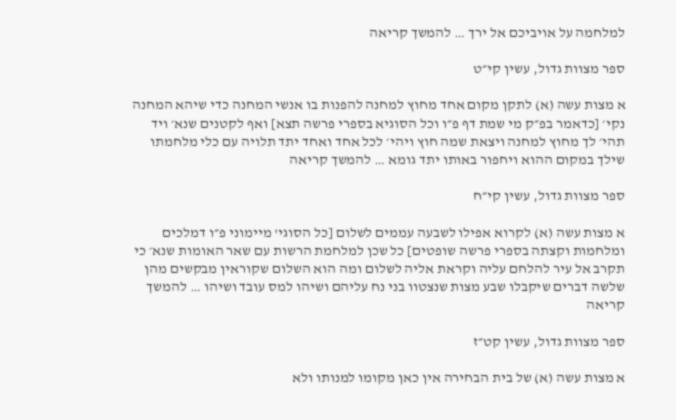למלחמה על אויביכם אל ירך … להמשך קריאה

ספר מצוות גדול, עשין קי״ט

א מצות עשה (א) לתקן מקום אחד מחוץ למחנה להפנות בו אנשי המחנה כדי שיהא המחנה נקי׳ [כדאמר בפ״ק מי שמת דף פ״ו וכל הסוגיא בספרי פרשה תצא] ואף לקטנים שנא׳ ויד תהי׳ לך מחוץ למחנה ויצאת שמה חוץ ויהי׳ לכל אחד ואחד יתד תלויה עם כלי מלחמתו שילך במקום ההוא ויחפור באותו יתד גומא … להמשך קריאה

ספר מצוות גדול, עשין קי״ח

א מצות עשה (א) לקרוא אפילו לשבעה עממים לשלום [כל הסוגי' מיימוני פ״ו דמלכים ומלחמות וקצתה בספרי פרשה שופטים] כל שכן למלחמת הרשות עם שאר האומות שנא׳ כי תקרב אל עיר להלחם עליה וקראת אליה לשלום ומה הוא השלום שקוראין מבקשים מהן שלשה דברים שיקבלו שבע מצות שנצטוו בני נח עליהם ושיהו למס עובד ושיהו … להמשך קריאה

ספר מצוות גדול, עשין קט״ז

א מצות עשה (א) של בית הבחירה אין כאן מקומו למנותו ולא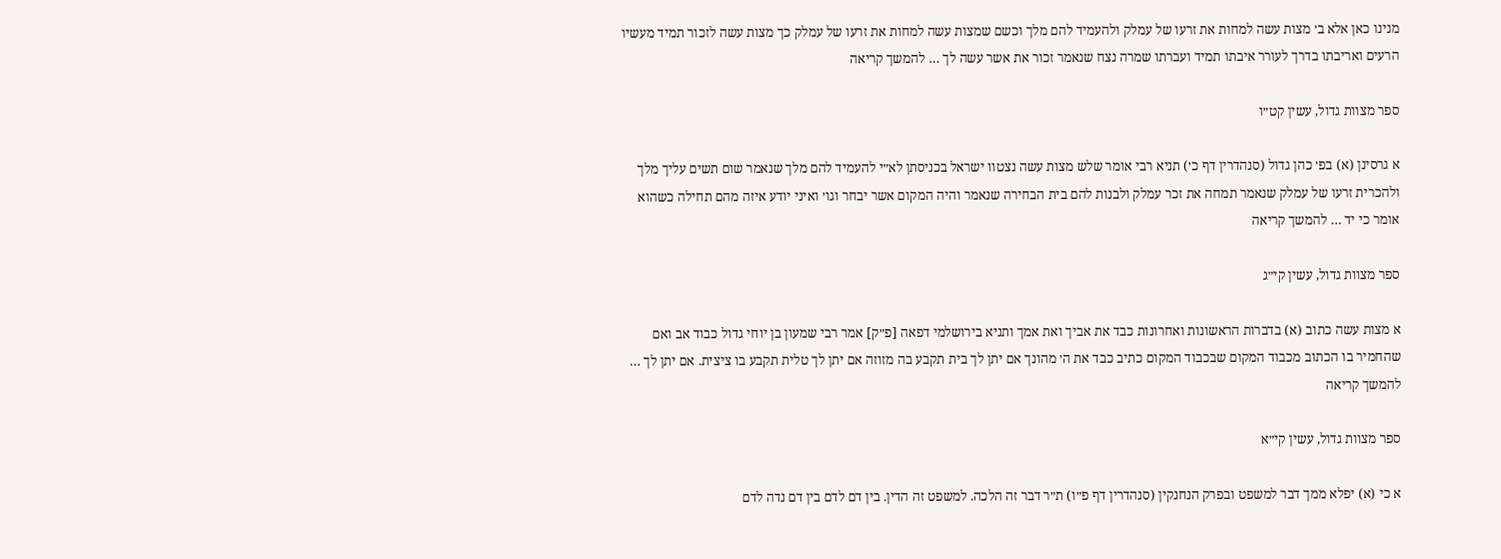מנינו כאן אלא ב׳ מצות עשה למחות את זרעו של עמלק ולהעמיד להם מלך וכשם שמצות עשה למחות את זרעו של עמלק כך מצות עשה לזכור תמיד מעשיו הרעים ואריבתו בדרך לעורר איבתו תמיד ועברתו שמרה נצח שנאמר זכור את אשר עשה לך … להמשך קריאה

ספר מצוות גדול, עשין קט״ו

א גרסינן (א) בפ׳ כהן גדול (סנהדרין דף כ׳) תניא רבי אומר שלש מצות עשה נצטוו ישראל בכניסתן לא״י להעמיד להם מלך שנאמר שום תשים עליך מלך ולהכרית זרעו של עמלק שנאמר תמחה את זכר עמלק ולבנות להם בית הבחירה שנאמר והיה המקום אשר יבחר וגו׳ ואיני יודע איזה מהם תחילה כשהוא אומר כי יד … להמשך קריאה

ספר מצוות גדול, עשין קי״ג

א מצות עשה כתוב (א) בדברות הראשונות ואחרונות כבד את אביך ואת אמך ותניא בירושלמי דפאה [פ״ק] אמר רבי שמעון בן יוחי גדול כבוד אב ואם שהחמיר בו הכתוב מכבוד המקום שבכבוד המקום כתיב כבד את ה׳ מהונך אם יתן לך בית תקבע בה מזוזה אם יתן לך טלית תקבע בו ציצית. אם יתן לך … להמשך קריאה

ספר מצוות גדול, עשין קי״א

א כי (א) יפלא ממך דבר למשפט ובפרק הנחנקין (סנהדרין דף פ״ו) ת״ר דבר זה הלכה. למשפט זה הדין. בין דם לדם בין דם נדה לדם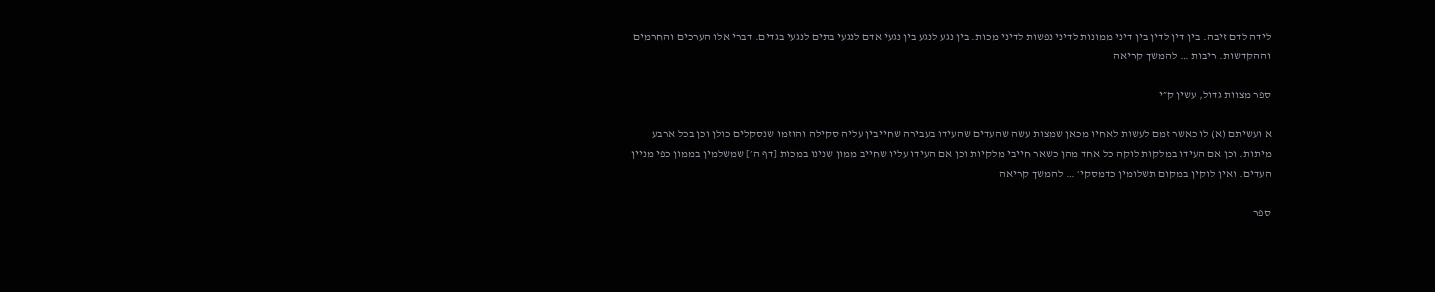לידה לדם זיבה. בין דין לדין בין דיני ממונות לדיני נפשות לדיני מכות. בין נגע לנגע בין נגעי אדם לנגעי בתים לנגעי בגדים. דברי אלו הערכים והחרמים וההקדשות. ריבות … להמשך קריאה

ספר מצוות גדול, עשין ק״י

א ועשיתם (א) לו כאשר זמם לעשות לאחיו מכאן שמצות עשה שהעדים שהעידו בעבירה שחייבין עליה סקילה והוזמו שנסקלים כולן וכן בכל ארבע מיתות. וכן אם העידו במלקות לוקה כל אחד מהן כשאר חייבי מלקיות וכן אם העידו עליו שחייב ממון שנינו במכות [דף ה׳] שמשלמין בממון כפי מניין העדים. ואין לוקין במקום תשלומין כדמסקי׳ … להמשך קריאה

ספר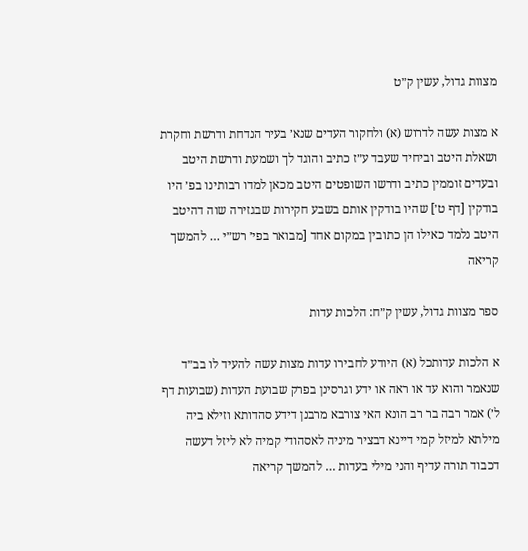מצוות גדול, עשין ק״ט

א מצות עשה לדרוש (א) ולחקור העדים שנא׳ בעיר הנדחת ודרשת וחקרת ושאלת היטב וביחיד שעבד ע״ז כתיב והוגד לך ושמעת ודרשת היטב ובעדים זוממין כתיב ודרשו השופטים היטב מכאן למדו רבותינו בפ׳ היו בודקין [דף ט׳] שהיו בודקין אותם בשבע חקירות שבגזירה שוה דהיטב היטב נלמד כאילו הן כתובין במקום אחד [מבואר בפי׳ רש״י … להמשך קריאה

ספר מצוות גדול, עשין ק״ח: הלכות עדות

א הלכות עדותכל (א) היודע לחבירו עדות מצות עשה להעיד לו בב״ד שנאמר והוא עד או ראה או ידע וגרסינן בפרק שבועת העדות (שבועות דף ל׳) אמר רבה בר רב הונא האי צורבא מרבנן דידע סהדותא וזילא ביה מילתא למיזל קמי דיינא דבציר מיניה לאסהודי קמיה לא ליזל דעשה דכבוד תורה עדיף והני מילי בעדות … להמשך קריאה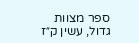ספר מצוות גדול, עשין ק״ז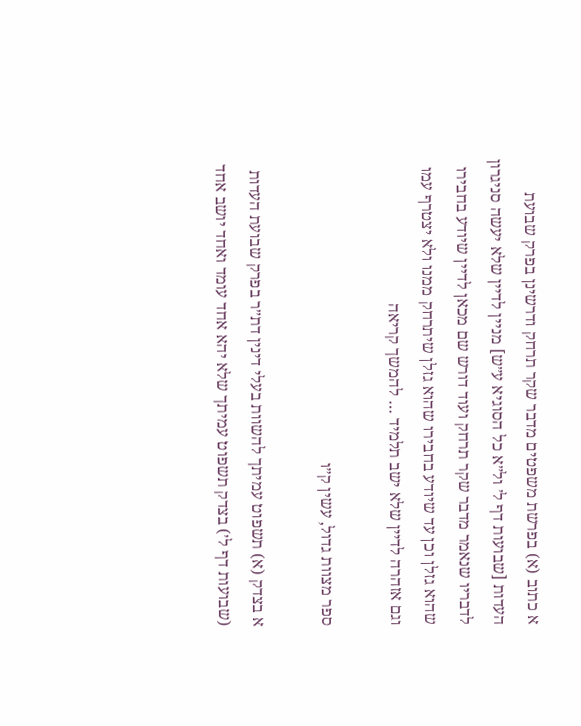א כתוב (א) בפרשת משפטים מדבר שקר תרחק ודרשינן בפרק שבועת העדות [שבועות דף ל׳ ול״א כל הסוגיא ע״ש] מניין לדיין שלא יעשה סניגרון לדבריו שנאמר מדבר שקר תרחק ועוד דורש שם מכאן לדיין שיודע בחבירו שהוא גזלן וכן עד שיודע בחבירו שהוא גזלן שיתרחק ממנו ולא יצטרף עמו וגם אזהרה לדיין שלא ישב תלמיד … להמשך קריאה

ספר מצוות גדול, עשין ק״ו

א בצדק (א) תשפוט עמיתך להשוות בעלי דינין דת״ר בפרק שבועת העדות (שבועות דף ל׳) בצדק תשפוט עמיתך שלא יהא אחד עומד ואחד יושב אחד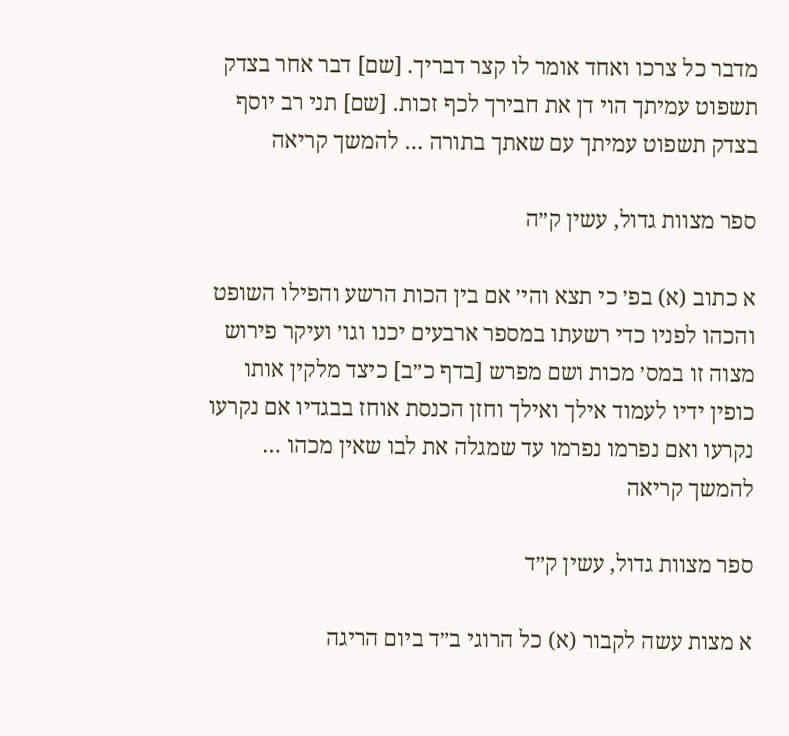מדבר כל צרכו ואחד אומר לו קצר דבריך. [שם] דבר אחר בצדק תשפוט עמיתך הוי דן את חבירך לכף זכות. [שם] תני רב יוסף בצדק תשפוט עמיתך עם שאתך בתורה … להמשך קריאה

ספר מצוות גדול, עשין ק״ה

א כתוב (א) בפ׳ כי תצא והי׳ אם בין הכות הרשע והפילו השופט והכהו לפניו כדי רשעתו במספר ארבעים יכנו וגו׳ ועיקר פירוש מצוה זו במס׳ מכות ושם מפרש [בדף כ״ב] כיצד מלקין אותו כופין ידיו לעמוד אילך ואילך וחזן הכנסת אוחז בבגדיו אם נקרעו נקרעו ואם נפרמו נפרמו עד שמגלה את לבו שאין מכהו … להמשך קריאה

ספר מצוות גדול, עשין ק״ד

א מצות עשה לקבור (א) כל הרוגי ב״ד ביום הריגה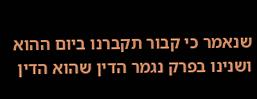שנאמר כי קבור תקברנו ביום ההוא ושנינו בפרק נגמר הדין שהוא הדין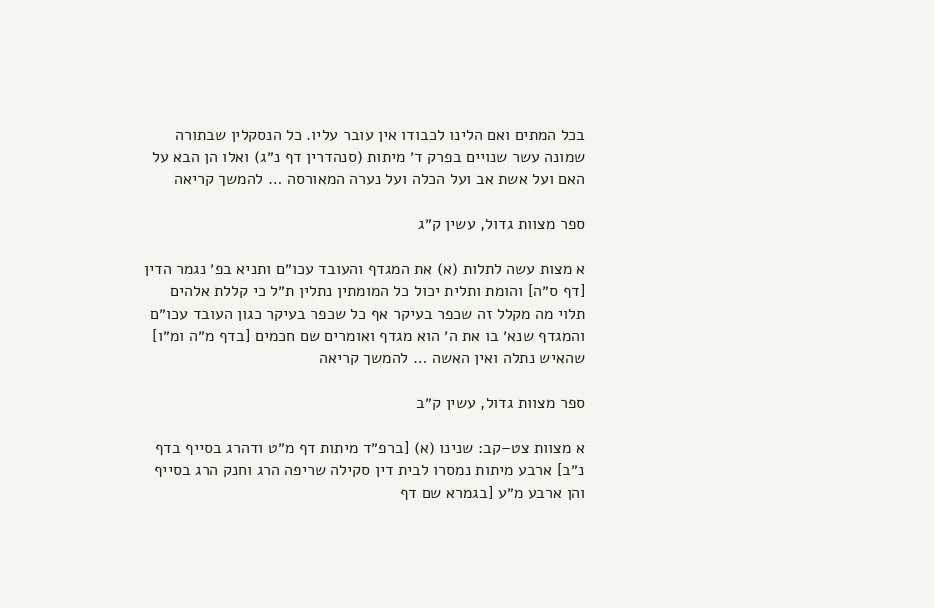בכל המתים ואם הלינו לכבודו אין עובר עליו. כל הנסקלין שבתורה שמונה עשר שנויים בפרק ד׳ מיתות (סנהדרין דף נ״ג) ואלו הן הבא על האם ועל אשת אב ועל הכלה ועל נערה המאורסה … להמשך קריאה

ספר מצוות גדול, עשין ק״ג

א מצות עשה לתלות (א) את המגדף והעובד עכו״ם ותניא בפ׳ נגמר הדין [דף ס״ה] והומת ותלית יכול כל המומתין נתלין ת״ל כי קללת אלהים תלוי מה מקלל זה שכפר בעיקר אף כל שכפר בעיקר כגון העובד עכו״ם והמגדף שנא׳ בו את ה׳ הוא מגדף ואומרים שם חכמים [בדף מ״ה ומ״ו] שהאיש נתלה ואין האשה … להמשך קריאה

ספר מצוות גדול, עשין ק״ב

א מצוות צט–קב: שנינו (א) [ברפ״ד מיתות דף מ״ט ודהרג בסייף בדף נ״ב] ארבע מיתות נמסרו לבית דין סקילה שריפה הרג וחנק הרג בסייף והן ארבע מ״ע [בגמרא שם דף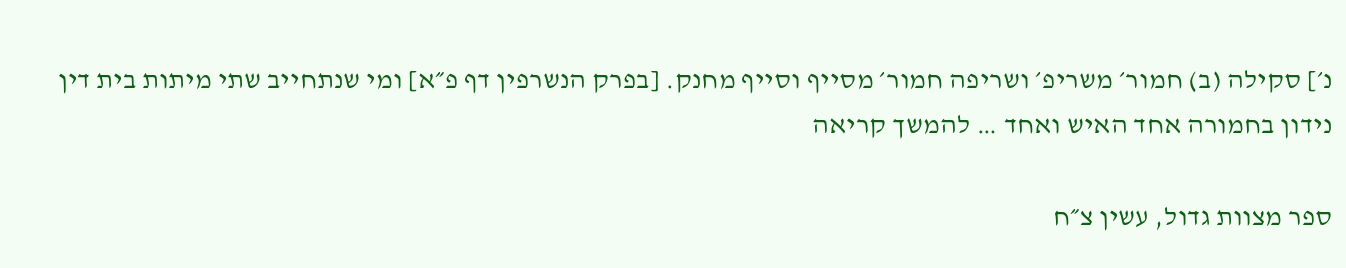נ׳] סקילה (ב) חמור׳ משריפ׳ ושריפה חמור׳ מסייף וסייף מחנק. [בפרק הנשרפין דף פ״א] ומי שנתחייב שתי מיתות בית דין נידון בחמורה אחד האיש ואחד … להמשך קריאה

ספר מצוות גדול, עשין צ״ח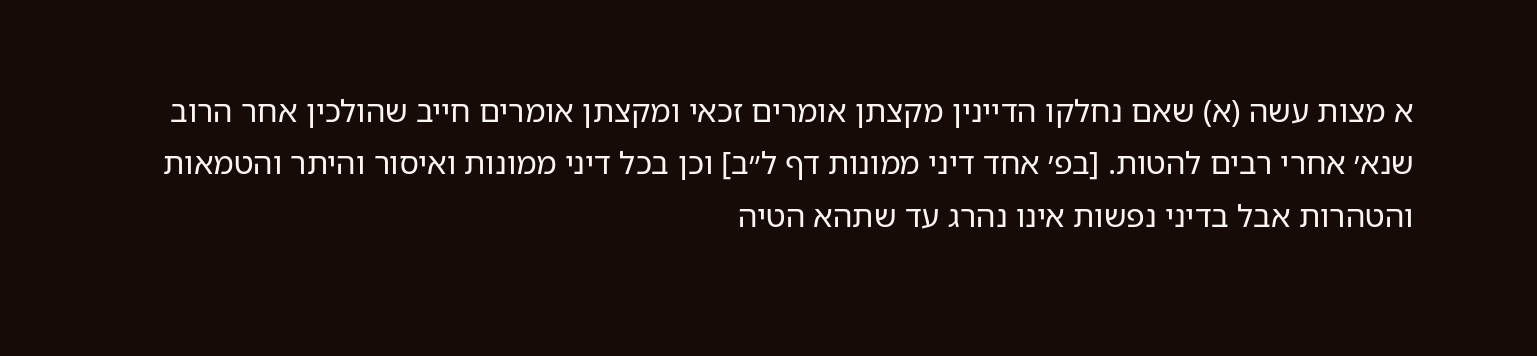א מצות עשה (א) שאם נחלקו הדיינין מקצתן אומרים זכאי ומקצתן אומרים חייב שהולכין אחר הרוב שנא׳ אחרי רבים להטות. [בפ׳ אחד דיני ממונות דף ל״ב] וכן בכל דיני ממונות ואיסור והיתר והטמאות והטהרות אבל בדיני נפשות אינו נהרג עד שתהא הטיה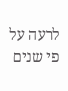לרעה על פי שנים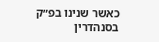כאשר שנינו בפ״ק בסנהדרין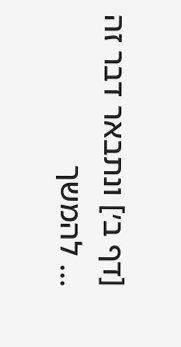[דף ב׳] ונתבאר דבר זה … להמשך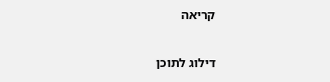קריאה

דילוג לתוכן